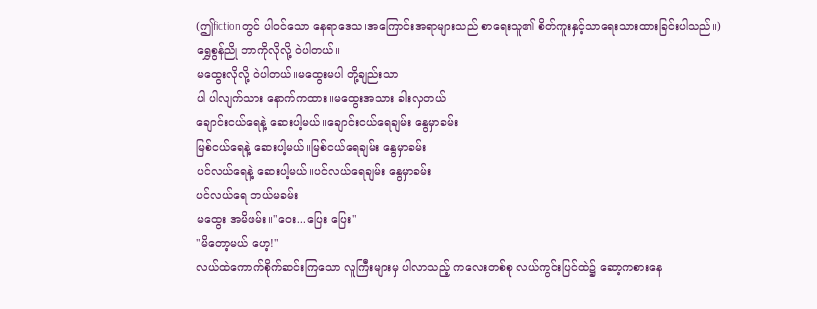(ဤfictionတွင် ပါဝင်သော နေရာဒေသ၊အကြောင်းအရာများသည် စာရေးသူ၏ စိတ်ကူးနှင့်သာရေးသားထားခြင်းပါသည်။)
ရွှေစွန်ညို ဘာကိုလိုလို့ ဝဲပါတယ်။
မထွေးလိုလို့ ဝဲပါတယ်။မထွေးမပါ တို့ချည်းသာ
ပါ ပါလျက်သား နောက်ကထား။မထွေးအသား ခါးလှတယ်
ချောင်းငယ်ရေနဲ့ ဆေးပါ့မယ်။ချောင်းငယ်ရေချမ်း နွေမှာခမ်း
မြစ်ငယ်ရေနဲ့ ဆေးပါ့မယ်။မြစ်ငယ်ရေချမ်း နွေမှာခမ်း
ပင်လယ်ရေနဲ့ ဆေးပါ့မယ်။ပင်လယ်ရေချမ်း နွေမှာခမ်း
ပင်လယ်ရေ ဘယ်မခမ်း
မထွေး အမိဖမ်း။"ဝေး...ပြေး ပြေး"
"မိတော့မယ် ဟေ့!"
လယ်ထဲကောက်စိုက်ဆင်းကြသော လူကြီးများမှ ပါလာသည့် ကလေးတစ်စု လယ်ကွင်းပြင်ထဲ၌ ဆော့ကစားနေ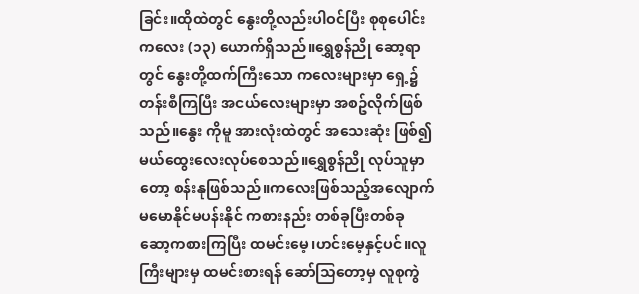ခြင်း။ထိုထဲတွင် နွေးတို့လည်းပါဝင်ပြီး စုစုပေါင်း ကလေး (၁၃) ယောက်ရှိသည်။ရွှေစွန်ညို ဆော့ရာတွင် နွေးတို့ထက်ကြီးသော ကလေးများမှာ ရှေ့၌တန်းစီကြပြီး အငယ်လေးများမှာ အစဥ်လိုက်ဖြစ်သည်။နွေး ကိုမူ အားလုံးထဲတွင် အသေးဆုံး ဖြစ်၍ မယ်ထွေးလေးလုပ်စေသည်။ရွှေစွန်ညို လုပ်သူမှာတော့ စန်းနုဖြစ်သည်။ကလေးဖြစ်သည့်အလျောက် မမောနိုင်မပန်းနိုင် ကစားနည်း တစ်ခုပြီးတစ်ခု ဆော့ကစားကြပြီး ထမင်းမေ့၊ဟင်းမေ့နှင့်ပင်။လူကြီးများမှ ထမင်းစားရန် ဆော်သြတော့မှ လူစုကွဲ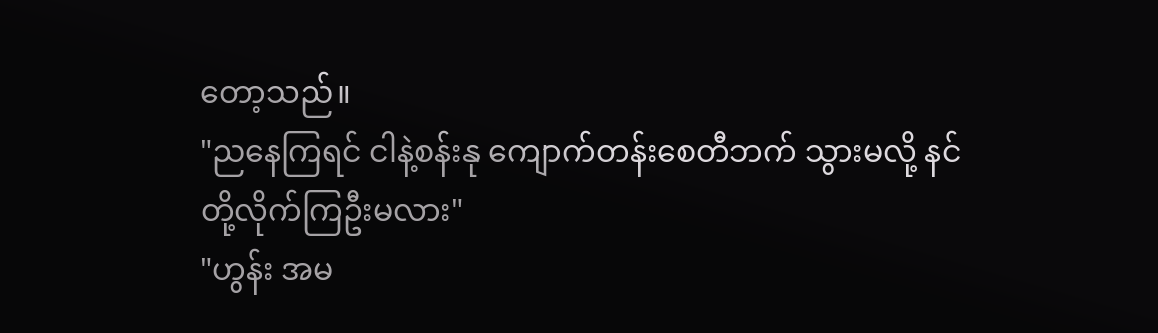တော့သည်။
"ညနေကြရင် ငါနဲ့စန်းနု ကျောက်တန်းစေတီဘက် သွားမလို့ နင်တို့လိုက်ကြဦးမလား"
"ဟွန်း အမ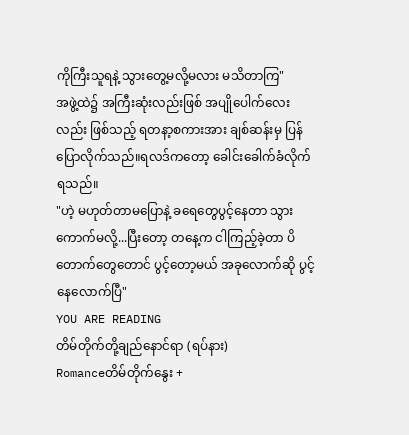ကိုကြီးသူရနဲ့ သွားတွေ့မလို့မလား မသိတာကြ"
အဖွဲ့ထဲ၌ အကြီးဆုံးလည်းဖြစ် အပျိုပေါက်လေးလည်း ဖြစ်သည့် ရတနာ့စကားအား ချစ်ဆန်းမှ ပြန်ပြောလိုက်သည်။ရလဒ်ကတော့ ခေါင်းခေါက်ခံလိုက်ရသည်။
"ဟဲ့ မဟုတ်တာမပြောနဲ့ ခရေတွေပွင့်နေတာ သွားကောက်မလို့...ပြီးတော့ တနေ့က ငါကြည့်ခဲ့တာ ပိတောက်တွေတောင် ပွင့်တော့မယ် အခုလောက်ဆို ပွင့်နေလောက်ပြီ"
YOU ARE READING
တိမ်တိုက်တို့ချည်နောင်ရာ (ရပ်နား)
Romanceတိမ်တိုက်နွေး +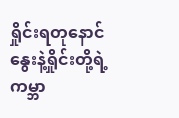ရှိုင်းရတုနောင် နွေးနဲ့ရှိုင်းတို့ရဲ့ ကမ္ဘာ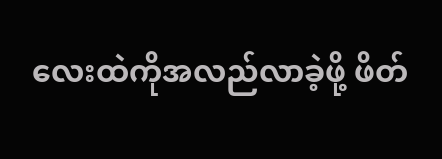လေးထဲကိုအလည်လာခဲ့ဖို့ ဖိတ်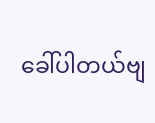ခေါ်ပါတယ်ဗျ